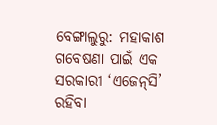ବେଙ୍ଗାଲୁରୁ: ମହାକାଶ ଗବେଷଣା ପାଇଁ ଏକ ସରକାରୀ ‘ଏଜେନ୍‌ସି’ ରହିବା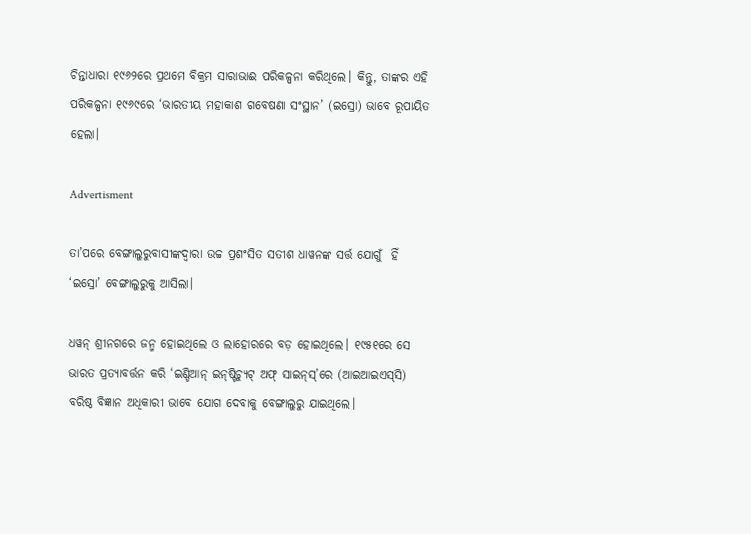ଚିନ୍ତାଧାରା ୧୯୬୨ରେ ପ୍ରଥମେ ବିକ୍ରମ ସାରାଭାଈ ପରିକଳ୍ପନା କରିଥିଲେ। କିନ୍ତୁ, ତାଙ୍କର ଏହି ପରିକଳ୍ପନା ୧୯୬୯ରେ ‘ଭାରତୀୟ ମହାକାଶ ଗବେଷଣା ସଂସ୍ଥାନ’ (ଇସ୍ରୋ) ଭାବେ ରୂପାୟିତ ହେଲା।

Advertisment

ତା’ପରେ ବେଙ୍ଗାଲୁରୁବାସୀଙ୍କଦ୍ବାରା ଉଚ୍ଚ ପ୍ରଶଂସିତ ସତୀଶ ଧାୱନଙ୍କ ସର୍ତ୍ତ ଯୋଗୁଁ  ହିଁ ‘ଇସ୍ରୋ’ ବେଙ୍ଗାଲୁରୁକୁ ଆସିଲା।

ଧୱନ୍‌ ଶ୍ରୀନଗରେ ଜନ୍ମ ହୋଇଥିଲେ ଓ ଲାହୋରରେ ବଡ଼ ହୋଇଥିଲେ। ୧୯୫୧ରେ ସେ ଭାରତ ପ୍ରତ୍ୟାବର୍ତ୍ତନ କରି ‘ଇଣ୍ଡିଆନ୍‌ ଇନ୍‌ଷ୍ଟିଚ୍ୟୁଟ୍‌ ଅଫ୍‌ ସାଇନ୍‌ସ୍‌’ରେ (ଆଇଆଇଏସ୍‌ସି) ବରିଷ୍ଠ ବିଜ୍ଞାନ ଅଧିକାରୀ ଭାବେ ଯୋଗ ଦେବାକୁ ବେଙ୍ଗାଲୁରୁ ଯାଇଥିଲେ।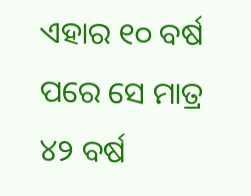ଏହାର ୧୦ ବର୍ଷ ପରେ ସେ ମାତ୍ର ୪୨ ବର୍ଷ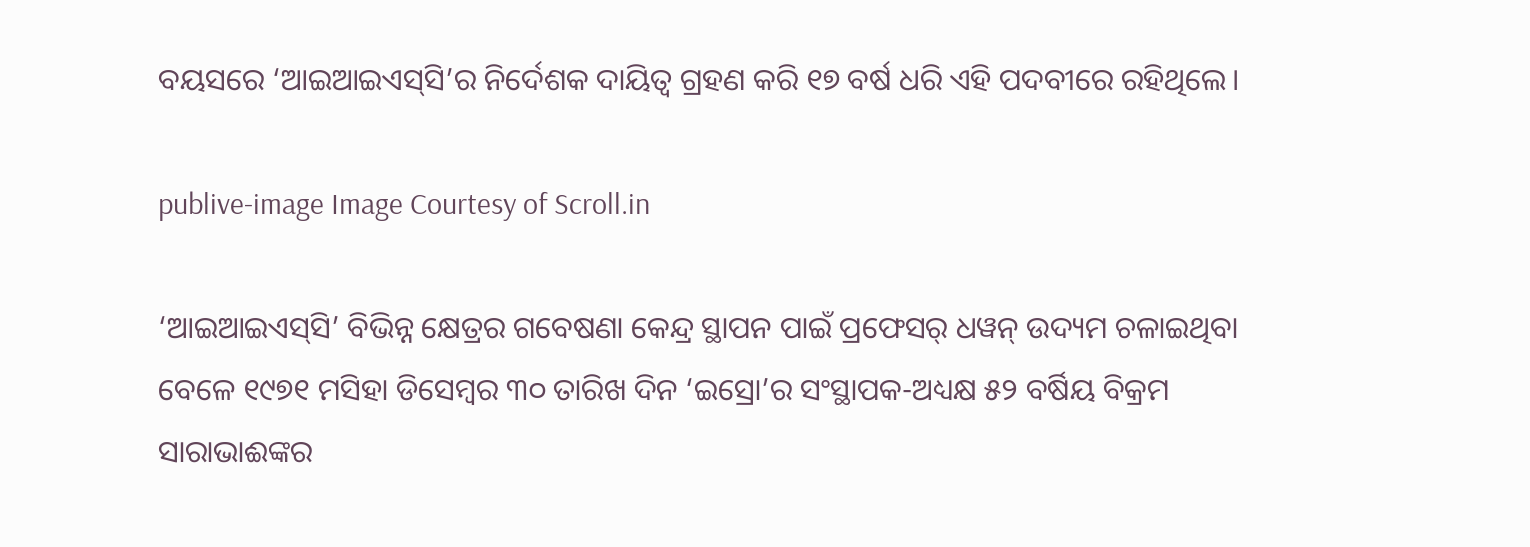ବୟସରେ ‘ଆଇଆଇଏସ୍‌ସି’ର ନିର୍ଦେଶକ ଦାୟିତ୍ବ ଗ୍ରହଣ କରି ୧୭ ବର୍ଷ ଧରି ଏହି ପଦବୀରେ ରହିଥିଲେ।

publive-image Image Courtesy of Scroll.in

‘ଆଇଆଇଏସ୍‌ସି’ ବିଭିନ୍ନ କ୍ଷେତ୍ରର ଗବେଷଣା କେନ୍ଦ୍ର ସ୍ଥାପନ ପାଇଁ ପ୍ରଫେସର୍‌ ଧୱନ୍‌ ଉଦ୍ୟମ ଚଳାଇଥିବା ବେଳେ ୧୯୭୧ ମସିହା ଡିସେମ୍ବର ୩୦ ତାରିଖ ଦିନ ‘ଇସ୍ରୋ’ର ସଂସ୍ଥାପକ-ଅଧ୍ୟକ୍ଷ ୫୨ ବର୍ଷିୟ ବିକ୍ରମ ସାରାଭାଈଙ୍କର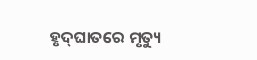ହୃଦ୍‌ଘାତରେ ମୃତ୍ୟୁ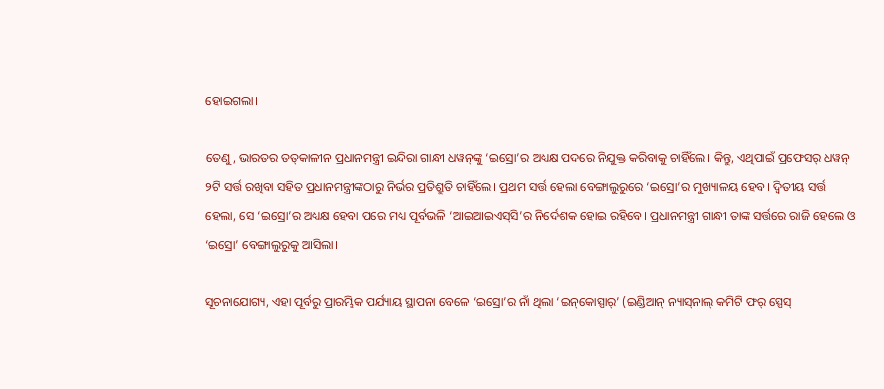ହୋଇଗଲା।

ତେଣୁ, ଭାରତର ତତ୍‌କାଳୀନ ପ୍ରଧାନମନ୍ତ୍ରୀ ଇନ୍ଦିରା ଗାନ୍ଧୀ ଧୱନ୍‌ଙ୍କୁ ‘ଇସ୍ରୋ’ର ଅଧ୍ୟକ୍ଷ ପଦରେ ନିଯୁକ୍ତ କରିବାକୁ ଚାହିଁଲେ। କିନ୍ତୁ, ଏଥିପାଇଁ ପ୍ରଫେସର୍‌ ଧୱନ୍‌ ୨ଟି ସର୍ତ୍ତ ରଖିବା ସହିତ ପ୍ରଧାନମନ୍ତ୍ରୀଙ୍କଠାରୁ ନିର୍ଭର ପ୍ରତିଶ୍ରୁତି ଚାହିଁଲେ। ପ୍ରଥମ ସର୍ତ୍ତ ହେଲା ବେଙ୍ଗାଲୁରୁରେ ‘ଇସ୍ରୋ’ର ମୁଖ୍ୟାଳୟ ହେବ। ଦ୍ବିତୀୟ ସର୍ତ୍ତ ହେଲା, ସେ ‘ଇସ୍ରୋ’ର ଅଧ୍ୟକ୍ଷ ହେବା ପରେ ମଧ୍ୟ ପୂର୍ବଭଳି ‘ଆଇଆଇଏସ୍‌ସି’ର ନିର୍ଦେଶକ ହୋଇ ରହିବେ। ପ୍ରଧାନମନ୍ତ୍ରୀ ଗାନ୍ଧୀ ତାଙ୍କ ସର୍ତ୍ତରେ ରାଜି ହେଲେ ଓ ‘ଇସ୍ରୋ’ ବେଙ୍ଗାଲୁରୁକୁ ଆସିଲା।

ସୂଚନାଯୋଗ୍ୟ, ଏହା ପୂର୍ବରୁ ପ୍ରାରମ୍ଭିକ ପର୍ଯ୍ୟାୟ ସ୍ଥାପନା ବେଳେ ‘ଇସ୍ରୋ’ର ନାଁ ଥିଲା ‘ଇନ୍‌କୋସ୍ପାର୍‌’ (ଇଣ୍ଡିଆନ୍‌ ନ୍ୟାସ୍‌ନାଲ୍‌ କମିଟି ଫର୍‌ ସ୍ପେସ୍‌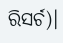ରିସର୍ଚ)।